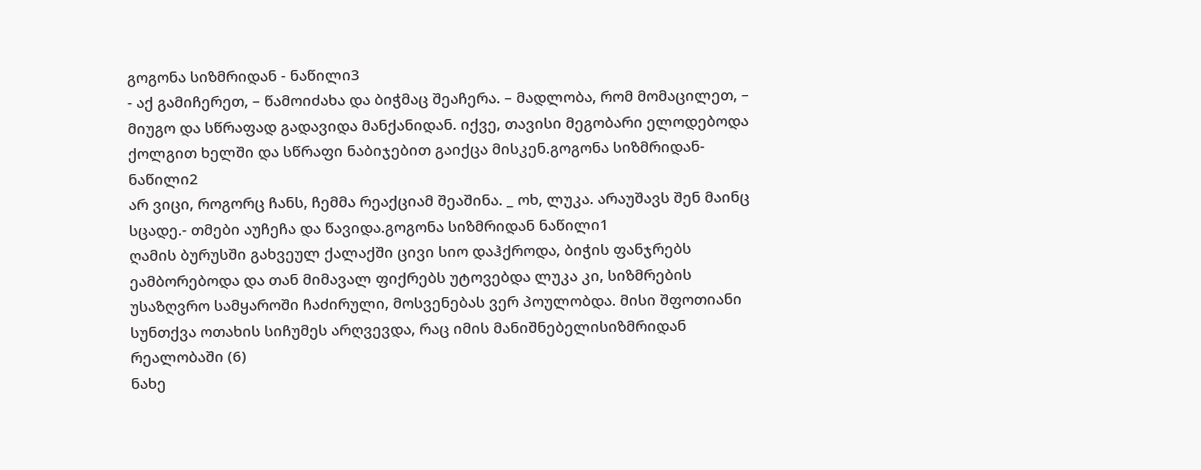გოგონა სიზმრიდან - ნაწილი3
- აქ გამიჩერეთ, – წამოიძახა და ბიჭმაც შეაჩერა. – მადლობა, რომ მომაცილეთ, – მიუგო და სწრაფად გადავიდა მანქანიდან. იქვე, თავისი მეგობარი ელოდებოდა ქოლგით ხელში და სწრაფი ნაბიჯებით გაიქცა მისკენ.გოგონა სიზმრიდან- ნაწილი2
არ ვიცი, როგორც ჩანს, ჩემმა რეაქციამ შეაშინა. _ ოხ, ლუკა. არაუშავს შენ მაინც სცადე.- თმები აუჩეჩა და წავიდა.გოგონა სიზმრიდან ნაწილი1
ღამის ბურუსში გახვეულ ქალაქში ცივი სიო დაჰქროდა, ბიჭის ფანჯრებს ეამბორებოდა და თან მიმავალ ფიქრებს უტოვებდა ლუკა კი, სიზმრების უსაზღვრო სამყაროში ჩაძირული, მოსვენებას ვერ პოულობდა. მისი შფოთიანი სუნთქვა ოთახის სიჩუმეს არღვევდა, რაც იმის მანიშნებელისიზმრიდან რეალობაში (6)
ნახე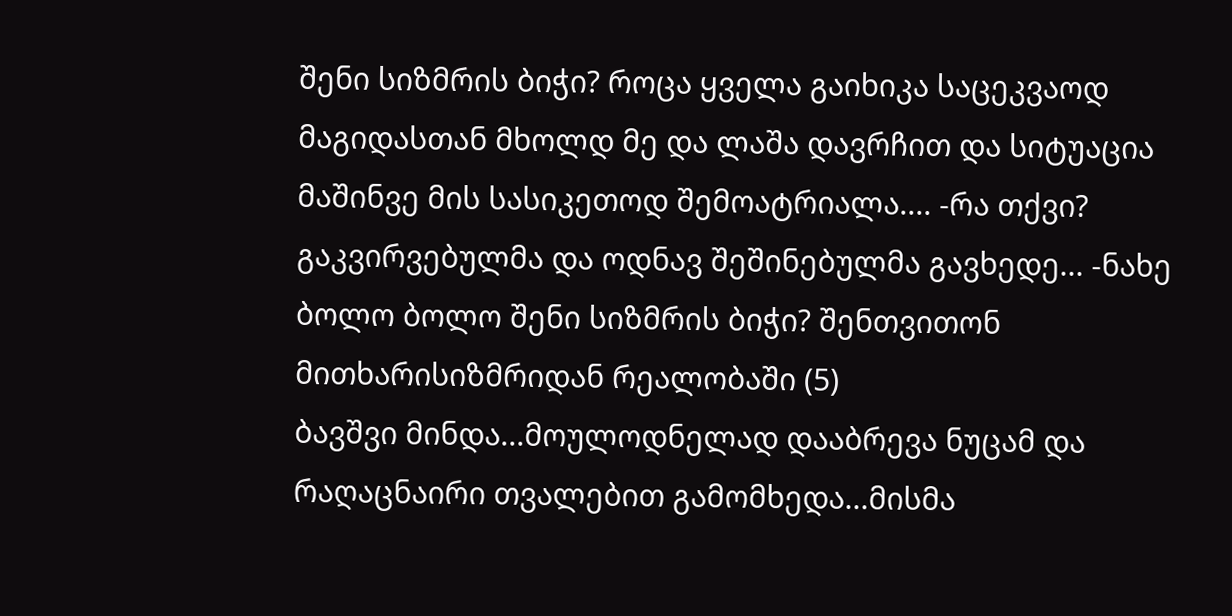შენი სიზმრის ბიჭი? როცა ყველა გაიხიკა საცეკვაოდ მაგიდასთან მხოლდ მე და ლაშა დავრჩით და სიტუაცია მაშინვე მის სასიკეთოდ შემოატრიალა.... -რა თქვი? გაკვირვებულმა და ოდნავ შეშინებულმა გავხედე... -ნახე ბოლო ბოლო შენი სიზმრის ბიჭი? შენთვითონ მითხარისიზმრიდან რეალობაში (5)
ბავშვი მინდა...მოულოდნელად დააბრევა ნუცამ და რაღაცნაირი თვალებით გამომხედა...მისმა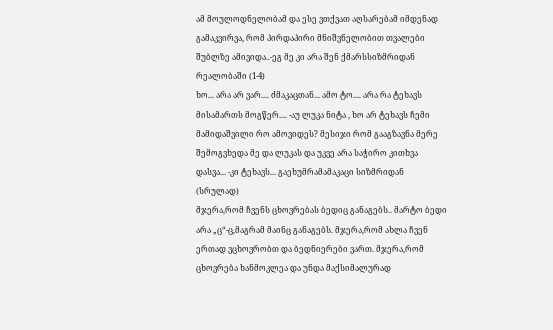ამ მოულოდნელობამ და ესე ვთქვათ აღსარებამ იმდენად გამაკვირვა, რომ პირდაპირი მნიშვნელობით თვალები შუბლზე ამივიდა..-ეგ მე კი არა შენ ქმარსსიზმრიდან რეალობაში (1-4)
ხო... არა არ ვარ.... ძმაკაცთან... ამო ტო.... არა რა ტეხავს მისამართს მოგწერ.... -აუ ლუკა ნიტა , ხო არ ტეხავს ჩემი მამიდაშვილი რო ამოვიდეს? მესიჯი რომ გააგზავნა მერე შემოგვხედა მე და ლუკას და უკვე არა საჭირო კითხვა დასვა... -კი ტეხავს... გაეხუმრამამაკაცი სიზმრიდან (სრულად)
მჯერა,რომ ჩვენს ცხოვრებას ბედიც განაგებს.. მარტო ბედი არა „ც“-ც,მაგრამ მაინც განაგებს. მჯერა,რომ ახლა ჩვენ ერთად ვცხოვრობთ და ბედნიერები ვართ. მჯერა,რომ ცხოვრება ხანმოკლეა და უნდა მაქსიმალურად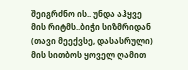შეიგრძნო ის.. უნდა აჰყვე მის რიტმს..ბიჭი სიზმრიდან (თავი მეექვსე, დასასრული)
მის სითბოს ყოველ ღამით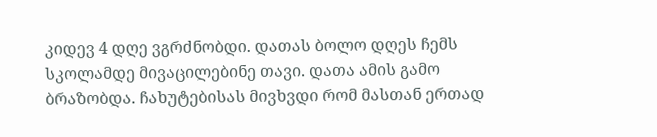კიდევ 4 დღე ვგრძნობდი. დათას ბოლო დღეს ჩემს სკოლამდე მივაცილებინე თავი. დათა ამის გამო ბრაზობდა. ჩახუტებისას მივხვდი რომ მასთან ერთად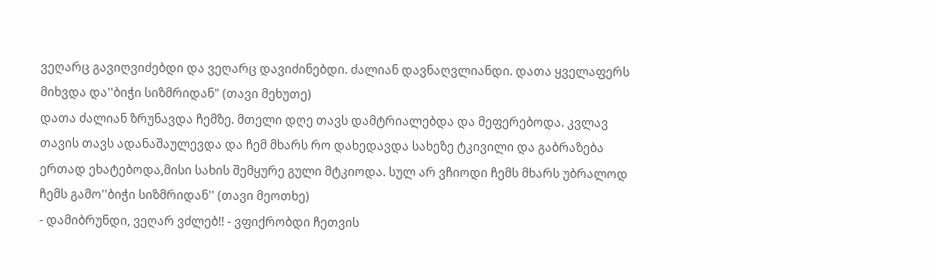ვეღარც გავიღვიძებდი და ვეღარც დავიძინებდი. ძალიან დავნაღვლიანდი. დათა ყველაფერს მიხვდა და''ბიჭი სიზმრიდან" (თავი მეხუთე)
დათა ძალიან ზრუნავდა ჩემზე. მთელი დღე თავს დამტრიალებდა და მეფერებოდა. კვლავ თავის თავს ადანაშაულევდა და ჩემ მხარს რო დახედავდა სახეზე ტკივილი და გაბრაზება ერთად ეხატებოდა,მისი სახის შემყურე გული მტკიოდა. სულ არ ვჩიოდი ჩემს მხარს უბრალოდ ჩემს გამო''ბიჭი სიზმრიდან'' (თავი მეოთხე)
- დამიბრუნდი, ვეღარ ვძლებ!! - ვფიქრობდი ჩეთვის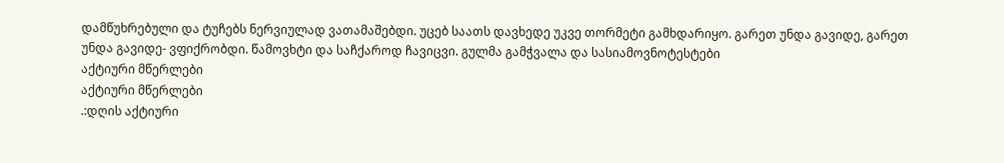დამწუხრებული და ტუჩებს ნერვიულად ვათამაშებდი. უცებ საათს დავხედე უკვე თორმეტი გამხდარიყო. გარეთ უნდა გავიდე, გარეთ უნდა გავიდე- ვფიქრობდი. წამოვხტი და საჩქაროდ ჩავიცვი. გულმა გამჭვალა და სასიამოვნოტესტები
აქტიური მწერლები
აქტიური მწერლები
.:დღის აქტიური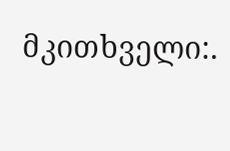მკითხველი:.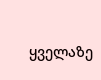ყველაზე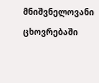მნიშვნელოვანი ცხოვრებაში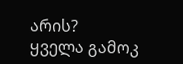არის?
ყველა გამოკ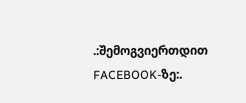.:შემოგვიერთდით FACEBOOK-ზე:.